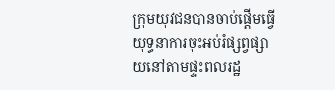ក្រុមយុវជនបានចាប់ផ្ដើមធ្វើយុទ្ធនាការចុះអប់រំផ្សព្វផ្សាយនៅតាមផ្ទះពលរដ្ឋ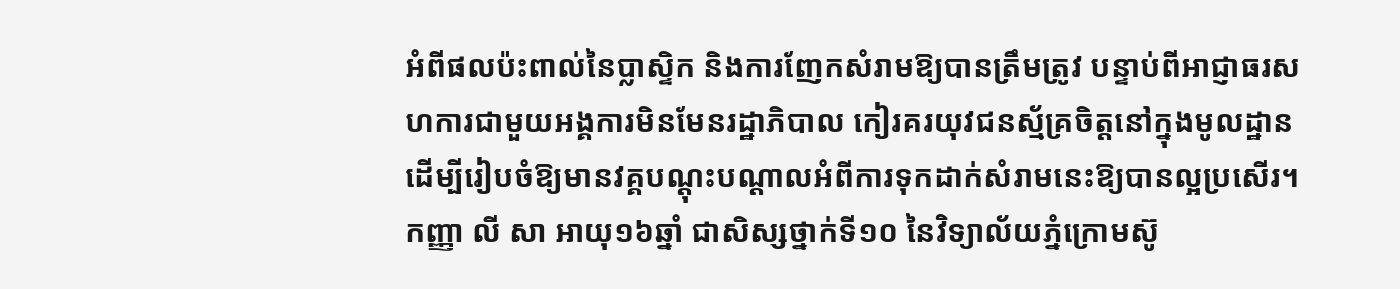អំពីផលប៉ះពាល់នៃប្លាស្ទិក និងការញែកសំរាមឱ្យបានត្រឹមត្រូវ បន្ទាប់ពីអាជ្ញាធរសហការជាមួយអង្គការមិនមែនរដ្ឋាភិបាល កៀរគរយុវជនស្ម័គ្រចិត្តនៅក្នុងមូលដ្ឋាន ដើម្បីរៀបចំឱ្យមានវគ្គបណ្ដុះបណ្ដាលអំពីការទុកដាក់សំរាមនេះឱ្យបានល្អប្រសើរ។
កញ្ញា លី សា អាយុ១៦ឆ្នាំ ជាសិស្សថ្នាក់ទី១០ នៃវិទ្យាល័យភ្នំក្រោមស៊ូ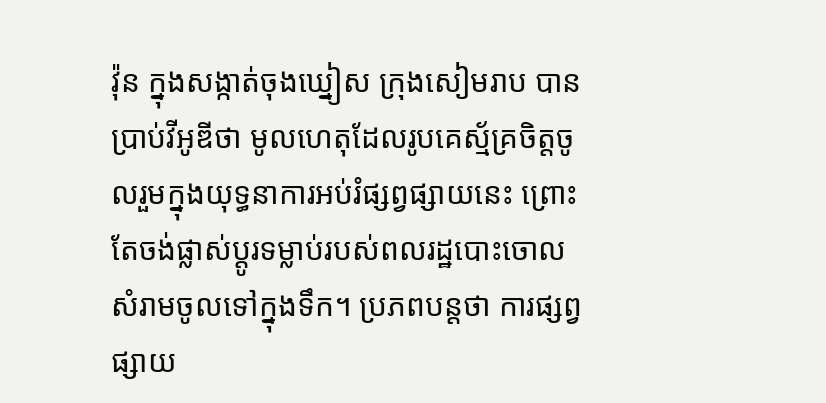វ៉ុន ក្នុងសង្កាត់ចុងឃ្នៀស ក្រុងសៀមរាប បានប្រាប់វីអូឌីថា មូលហេតុដែលរូបគេស្ម័គ្រចិត្តចូលរួមក្នុងយុទ្ធនាការអប់រំផ្សព្វផ្សាយនេះ ព្រោះតែចង់ផ្លាស់ប្ដូរទម្លាប់របស់ពលរដ្ឋបោះចោលសំរាមចូលទៅក្នុងទឹក។ ប្រភពបន្តថា ការផ្សព្វផ្សាយ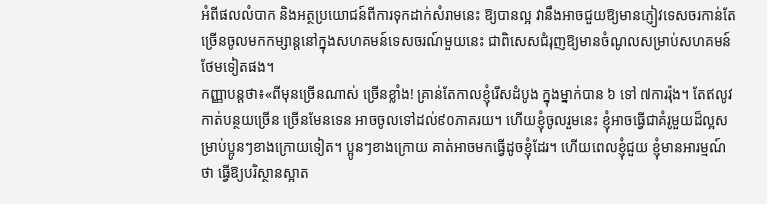អំពីផលលំបាក និងអត្ថប្រយោជន៍ពីការទុកដាក់សំរាមនេះ ឱ្យបានល្អ វានឹងអាចជួយឱ្យមានភ្ញៀវទេសចរកាន់តែច្រើនចូលមកកម្សាន្តនៅក្នុងសហគមន៍ទេសចរណ៍មួយនេះ ជាពិសេសជំរុញឱ្យមានចំណូលសម្រាប់សហគមន៍ថែមទៀតផង។
កញ្ញាបន្តថា៖«ពីមុនច្រើនណាស់ ច្រើនខ្លាំង! គ្រាន់តែកាលខ្ញុំរើសដំបូង ក្នុងម្នាក់បាន ៦ ទៅ ៧ការរ៉ុង។ តែឥលូវកាត់បន្ថយច្រើន ច្រើនមែនទេន អាចចូលទៅដល់៩០ភាគរយ។ ហើយខ្ញុំចូលរួមនេះ ខ្ញុំអាចធ្វើជាគំរូមួយដ៏ល្អសម្រាប់ប្អូនៗខាងក្រោយទៀត។ ប្អូនៗខាងក្រោយ គាត់អាចមកធ្វើដូចខ្ញុំដែរ។ ហើយពេលខ្ញុំជួយ ខ្ញុំមានអារម្មណ៍ថា ធ្វើឱ្យបរិស្ថានស្អាត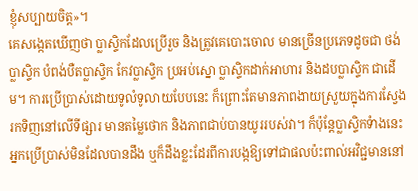ខ្ញុំសប្បាយចិត្ត»។
គេសង្កេតឃើញថា ប្លាស្ទិកដែលប្រើរួច និងត្រូវគេបោះចោល មានច្រើនប្រភេទដូចជា ថង់ប្លាស្ទិក បំពង់បឺតប្លាស្ទិក កែវប្លាស្ទិក ប្រអប់ស្នោ ប្លាស្ទិកដាក់អាហារ និងដបប្លាស្ទិក ជាដើម។ ការប្រើប្រាស់ដោយទូលំទូលាយបែបនេះ ក៏ព្រោះតែមានភាពងាយស្រួយក្នុងការស្វែងរកទិញនៅលើទីផ្សារ មានតម្លៃថោក និងភាពជាប់បានយូររបស់វា។ ក៏ប៉ុន្តែប្លាស្ទិកទំាងនេះ អ្នកប្រើប្រាស់មិនដែលបានដឹង ឬក៏ដឹងខ្លះដែរពីការបង្កឱ្យទៅជាផលប៉ះពាល់អវិជ្ជមាននៅ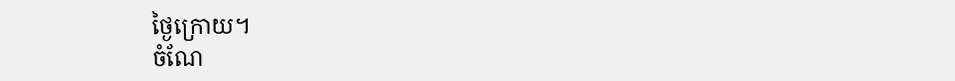ថ្ងៃក្រោយ។
ចំណែ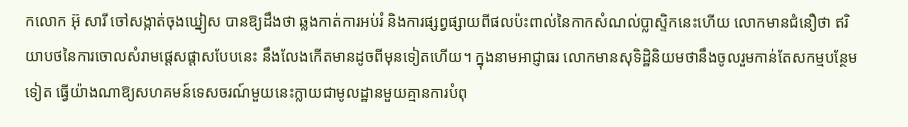កលោក អ៊ុ សារី ចៅសង្កាត់ចុងឃ្នៀស បានឱ្យដឹងថា ឆ្លងកាត់ការអប់រំ និងការផ្សព្វផ្សាយពីផលប៉ះពាល់នៃកាកសំណល់ប្លាស្ទិកនេះហើយ លោកមានជំនឿថា ឥរិយាបថនៃការចោលសំរាមផ្តេសផ្តាសបែបនេះ នឹងលែងកើតមានដូចពីមុនទៀតហើយ។ ក្នុងនាមអាជ្ញាធរ លោកមានសុទិដ្ឋិនិយមថានឹងចូលរួមកាន់តែសកម្មបន្ថែមទៀត ធ្វើយ៉ាងណាឱ្យសហគមន៍ទេសចរណ៍មួយនេះក្លាយជាមូលដ្ឋានមួយគ្មានការបំពុ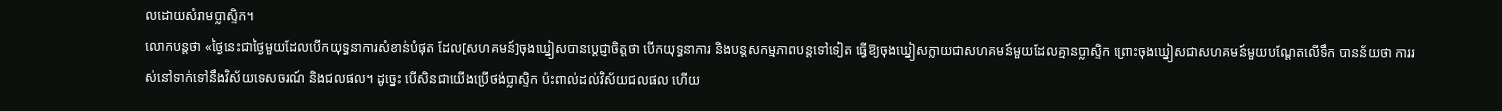លដោយសំរាមប្លាស្ទិក។
លោកបន្តថា «ថ្ងៃនេះជាថ្ងៃមួយដែលបើកយុទ្ធនាការសំខាន់បំផុត ដែល[សហគមន៍]ចុងឃ្នៀសបានប្ដេជ្ញាចិត្តថា បើកយុទ្ធនាការ និងបន្តសកម្មភាពបន្តទៅទៀត ធ្វើឱ្យចុងឃ្នៀសក្លាយជាសហគមន៍មួយដែលគ្មានប្លាស្ទិក ព្រោះចុងឃ្នៀសជាសហគមន៍មួយបណ្ដែតលើទឹក បានន័យថា ការរស់នៅទាក់ទៅនឹងវិស័យទេសចរណ៍ និងជលផល។ ដូច្នេះ បើសិនជាយើងប្រើថង់ប្លាស្ទិក ប៉ះពាល់ដល់វិស័យជលផល ហើយ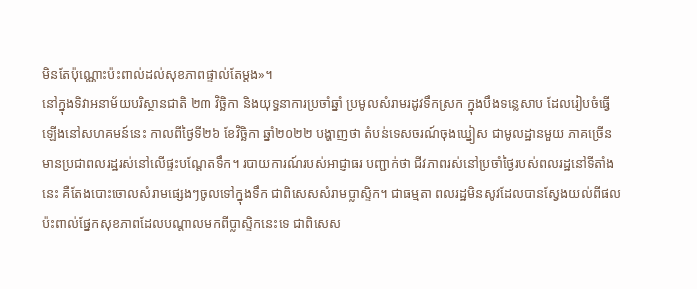មិនតែប៉ុណ្ណោះប៉ះពាល់ដល់សុខភាពផ្ទាល់តែម្តង»។
នៅក្នុងទិវាអនាម័យបរិស្ថានជាតិ ២៣ វិច្ឆិកា និងយុទ្ធនាការប្រចាំឆ្នាំ ប្រមូលសំរាមរដូវទឹកស្រក ក្នុងបឹងទន្លេសាប ដែលរៀបចំធ្វើឡើងនៅសហគមន៍នេះ កាលពីថ្ងៃទី២៦ ខែវិច្ឆិកា ឆ្នាំ២០២២ បង្ហាញថា តំបន់ទេសចរណ៍ចុងឃ្នៀស ជាមូលដ្ឋានមួយ ភាគច្រើនមានប្រជាពលរដ្ឋរស់នៅលើផ្ទះបណ្ដែតទឹក។ របាយការណ៍របស់អាជ្ញាធរ បញ្ជាក់ថា ជីវភាពរស់នៅប្រចាំថ្ងៃរបស់ពលរដ្ឋនៅទីតាំងនេះ គឺតែងបោះចោលសំរាមផ្សេងៗចូលទៅក្នុងទឹក ជាពិសេសសំរាមប្លាស្ទិក។ ជាធម្មតា ពលរដ្ឋមិនសូវដែលបានស្វែងយល់ពីផលប៉ះពាល់ផ្នែកសុខភាពដែលបណ្ដាលមកពីប្លាស្ទិកនេះទេ ជាពិសេស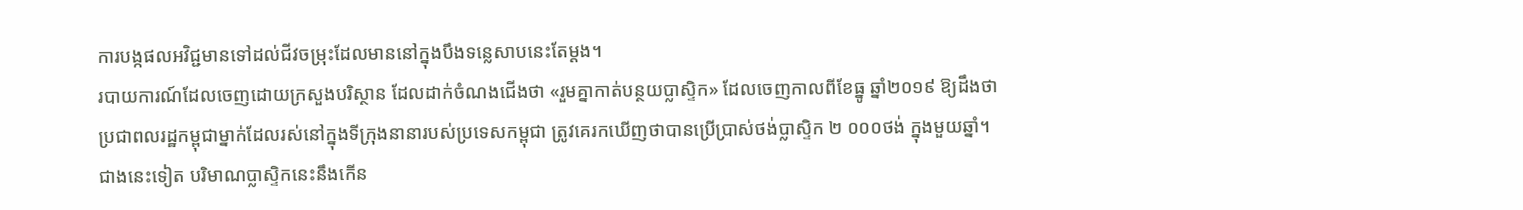ការបង្កផលអវិជ្ជមានទៅដល់ជីវចម្រុះដែលមាននៅក្នុងបឹងទន្លេសាបនេះតែម្តង។
របាយការណ៍ដែលចេញដោយក្រសួងបរិស្ថាន ដែលដាក់ចំណងជើងថា «រួមគ្នាកាត់បន្ថយប្លាស្ទិក» ដែលចេញកាលពីខែធ្នូ ឆ្នាំ២០១៩ ឱ្យដឹងថា ប្រជាពលរដ្ឋកម្ពុជាម្នាក់ដែលរស់នៅក្នុងទីក្រុងនានារបស់ប្រទេសកម្ពុជា ត្រូវគេរកឃើញថាបានប្រើប្រាស់ថង់ប្លាស្ទិក ២ ០០០ថង់ ក្នុងមួយឆ្នាំ។ ជាងនេះទៀត បរិមាណប្លាស្ទិកនេះនឹងកើន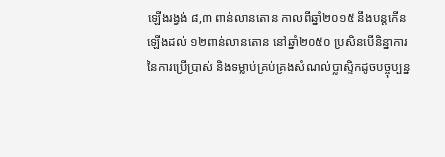ឡើងរង្វង់ ៨,៣ ពាន់លានតោន កាលពីឆ្នាំ២០១៥ នឹងបន្តកើនឡើងដល់ ១២ពាន់លានតោន នៅឆ្នាំ២០៥០ ប្រសិនបើនិន្នាការនៃការប្រើប្រាស់ និងទម្លាប់គ្រប់គ្រងសំណល់ប្លាស្ទិកដូចបច្ចុប្បន្ន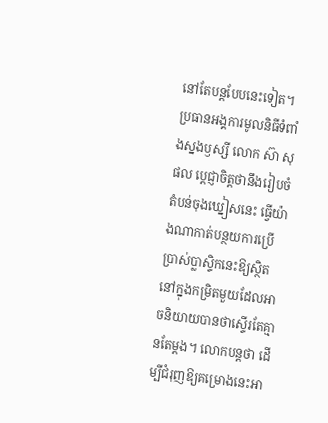នៅតែបន្តបែបនេះទៀត។
ប្រធានអង្គការមូលនិធីទំពាំងស្នងឫស្សី លោក ស៊ា សុផល ប្តេជ្ញាចិត្តថានឹងរៀបចំតំបន់ចុងឃ្នៀសនេះ ធ្វើយ៉ាងណាកាត់បន្ថយការប្រើប្រាស់ប្លាស្ទិកនេះឱ្យស្ថិតនៅក្នុងកម្រិតមួយដែលអាចនិយាយបានថាស្ទើរតែគ្មានតែម្តង។ លោកបន្តថា ដើម្បីជំរុញឱ្យគម្រោងនេះអា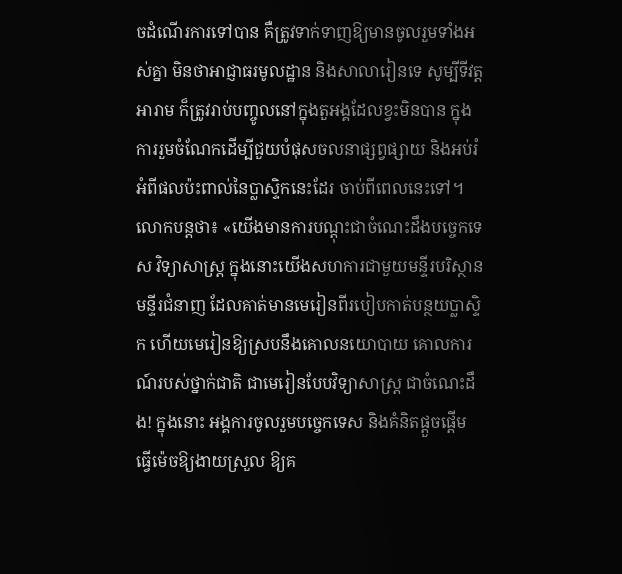ចដំណើរការទៅបាន គឺត្រូវទាក់ទាញឱ្យមានចូលរួមទាំងអស់គ្នា មិនថាអាជ្ញាធរមូលដ្ឋាន និងសាលារៀនទេ សូម្បីទីវត្តអារាម ក៏ត្រូវរាប់បញ្ចូលនៅក្នុងតួអង្គដែលខ្វះមិនបាន ក្នុងការរួមចំណែកដើម្បីជួយបំផុសចលនាផ្សព្វផ្សាយ និងអប់រំអំពីផលប៉ះពាល់នៃប្លាស្ទិកនេះដែរ ចាប់ពីពេលនេះទៅ។
លោកបន្តថា៖ «យើងមានការបណ្ដុះជាចំណេះដឹងបច្ចេកទេស វិទ្យាសាស្ត្រ ក្នុងនោះយើងសហការជាមួយមន្ទីរបរិស្ថាន មន្ទីរជំនាញ ដែលគាត់មានមេរៀនពីរបៀបកាត់បន្ថយប្លាស្ទិក ហើយមេរៀនឱ្យស្របនឹងគោលនយោបាយ គោលការណ៍របស់ថ្នាក់ជាតិ ជាមេរៀនបែបវិទ្យាសាស្ត្រ ជាចំណេះដឹង! ក្នុងនោះ អង្គការចូលរួមបច្ចេកទេស និងគំនិតផ្តួចផ្តើម ធ្វើម៉េចឱ្យងាយស្រួល ឱ្យគ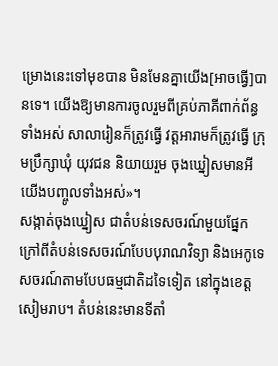ម្រោងនេះទៅមុខបាន មិនមែនគ្នាយើង[អាចធ្វើ]បានទេ។ យើងឱ្យមានការចូលរួមពីគ្រប់ភាគីពាក់ព័ន្ធទាំងអស់ សាលារៀនក៏ត្រូវធ្វើ វត្តអារាមក៏ត្រូវធ្វើ ក្រុមប្រឹក្សាឃុំ យុវជន និយាយរួម ចុងឃ្នៀសមានអី យើងបញ្ចូលទាំងអស់»។
សង្កាត់ចុងឃ្នៀស ជាតំបន់ទេសចរណ៍មួយផ្នែក ក្រៅពីតំបន់ទេសចរណ៍បែបបុរាណវិទ្យា និងអេកូទេសចរណ៍តាមបែបធម្មជាតិដទៃទៀត នៅក្នុងខេត្តសៀមរាប។ តំបន់នេះមានទីតាំ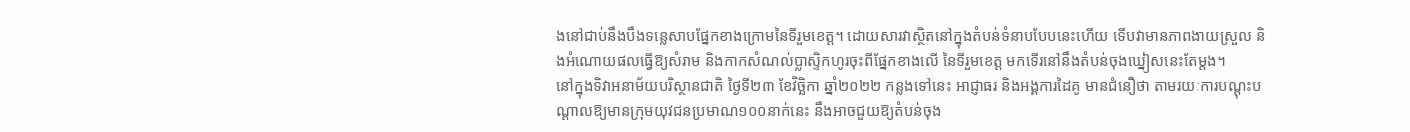ងនៅជាប់នឹងបឹងទន្លេសាបផ្នែកខាងក្រោមនៃទីរួមខេត្ត។ ដោយសារវាស្ថិតនៅក្នុងតំបន់ទំនាបបែបនេះហើយ ទើបវាមានភាពងាយស្រួល និងអំណោយផលធ្វើឱ្យសំរាម និងកាកសំណល់ប្លាស្ទិកហូរចុះពីផ្នែកខាងលើ នៃទីរួមខេត្ត មកទើរនៅនឹងតំបន់ចុងឃ្នៀសនេះតែម្តង។
នៅក្នុងទិវាអនាម័យបរិស្ថានជាតិ ថ្ងៃទី២៣ ខែវិច្ឆិកា ឆ្នាំ២០២២ កន្លងទៅនេះ អាជ្ញាធរ និងអង្គការដៃគូ មានជំនឿថា តាមរយៈការបណ្តុះបណ្តាលឱ្យមានក្រុមយុវជនប្រមាណ១០០នាក់នេះ នឹងអាចជួយឱ្យតំបន់ចុង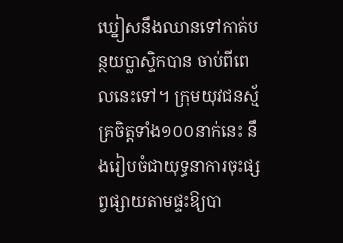ឃ្នៀសនឹងឈានទៅកាត់បន្ថយប្លាស្ទិកបាន ចាប់ពីពេលនេះទៅ។ ក្រុមយុវជនស្ម័គ្រចិត្តទាំង១០០នាក់នេះ នឹងរៀបចំជាយុទ្ធនាការចុះផ្សព្វផ្សាយតាមផ្ទះឱ្យបា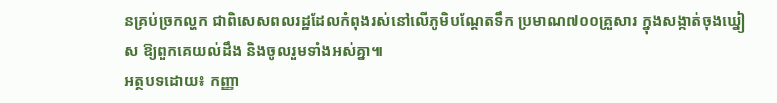នគ្រប់ច្រកល្ហក ជាពិសេសពលរដ្ឋដែលកំពុងរស់នៅលើភូមិបណ្តែតទឹក ប្រមាណ៧០០គ្រួសារ ក្នុងសង្កាត់ចុងឃ្នៀស ឱ្យពួកគេយល់ដឹង និងចូលរួមទាំងអស់គ្នា៕
អត្ថបទដោយ៖ កញ្ញា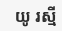យូ រស្មី